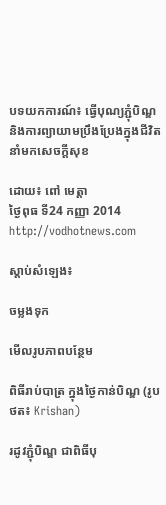បទយកការណ៍៖ ធ្វើបុណ្យភ្ជុំបិណ្ឌ និងការព្យាយាមប្រឹងប្រែងក្នុងជីវិតនាំមកសេចក្តីសុខ

ដោយ៖ ពៅ មេត្តា
ថ្ងៃពុធ ទី24 កញ្ញា 2014
http://vodhotnews.com

ស្តាប់សំឡេង៖

ចម្លងទុក

មើលរូបភាពបន្ថែម

ពិធីរាប់បាត្រ ក្នុងថ្ងៃកាន់បិណ្ឌ (រូបថត៖ Krishan)

រដូវភ្ជុំបិណ្ឌ ជាពិធីបុ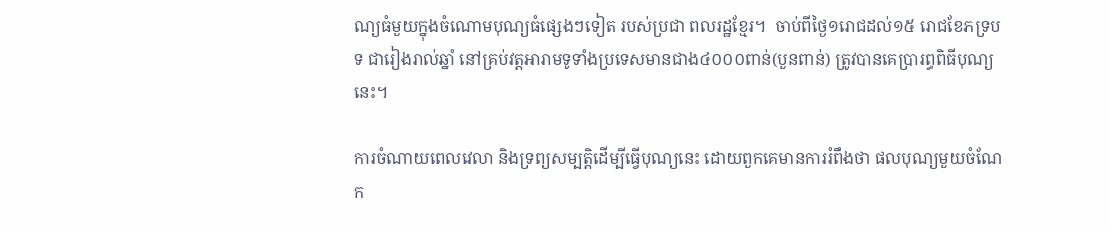ណ្យធំមួយក្នុងចំណោមបុណ្យធំផ្សេងៗទៀត របស់ប្រជា ពលរដ្ឋខ្មែរ។  ចាប់ពីថ្ងៃ១រោជដល់១៥ រោជខែភទ្របទ ជារៀងរាល់ឆ្នាំ នៅគ្រប់វត្តអារាមទូទាំងប្រទេសមានជាង៤០០០ពាន់(បួនពាន់) ត្រូវបានគេប្រារព្ធពិធីបុណ្យនេះ។

ការចំណាយពេលវេលា និងទ្រព្យសម្បត្តិដើម្បីធ្វើបុណ្យនេះ ដោយពួកគេមានការរំពឹងថា ផលបុណ្យមួយចំណែក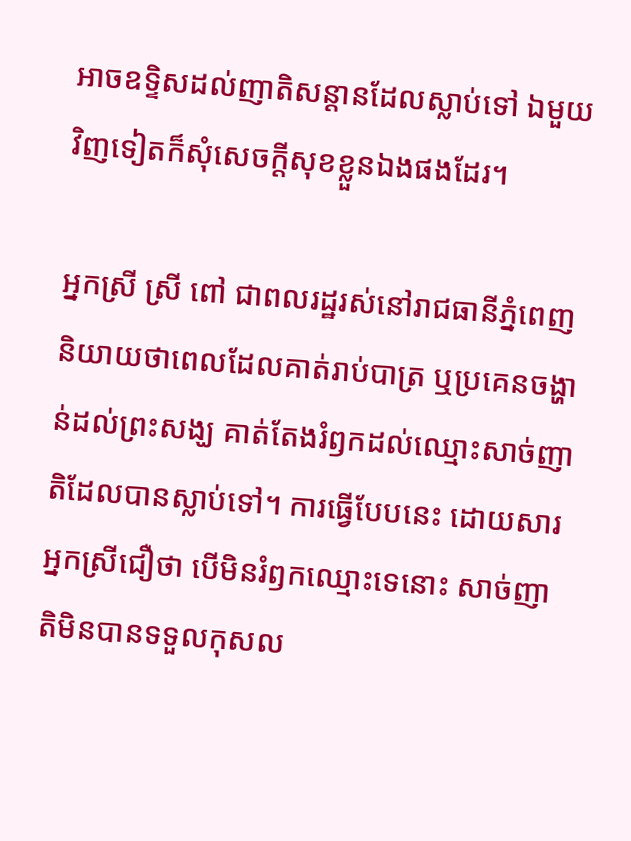អាចឧទ្ទិសដល់ញាតិសន្តានដែលស្លាប់ទៅ ឯមួយវិញទៀតក៏សុំសេចក្តីសុខខ្លួនឯងផងដែរ។

អ្នកស្រី ស្រី ពៅ ជាពលរដ្ឋរស់នៅរាជធានីភ្នំពេញ និយាយថាពេលដែលគាត់រាប់បាត្រ ឬប្រគេនចង្ហាន់ដល់ព្រះសង្ឃ គាត់តែងរំឭកដល់ឈ្មោះសាច់ញាតិដែលបានស្លាប់ទៅ។ ការធ្វើបែបនេះ ដោយសារអ្នកស្រីជឿថា បើមិនរំឭកឈ្មោះទេនោះ សាច់ញាតិមិនបានទទួលកុសល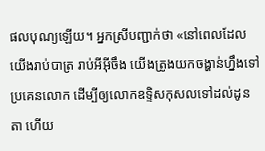ផលបុណ្យឡើយ។ អ្នកស្រីបញ្ជាក់ថា «នៅពេលដែលយើងរាប់បាត្រ រាប់អីអ៊ីចឹង យើងត្រូងយកចង្ហាន់ហ្នឹងទៅប្រគេនលោក ដើម្បីឲ្យលោកឧទ្ទិសកុសលទៅដល់ដូនតា ហើយ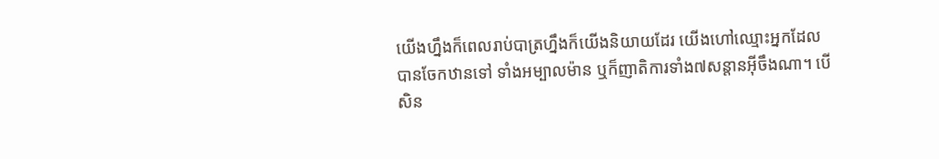យើងហ្នឹងក៏ពេលរាប់បាត្រហ្នឹងក៏យើងនិយាយដែរ យើងហៅឈ្មោះអ្នកដែលបានចែកឋានទៅ ទាំងអម្បាលម៉ាន ឬក៏ញាតិការទាំង៧សន្តានអ៊ីចឹងណា។ បើសិន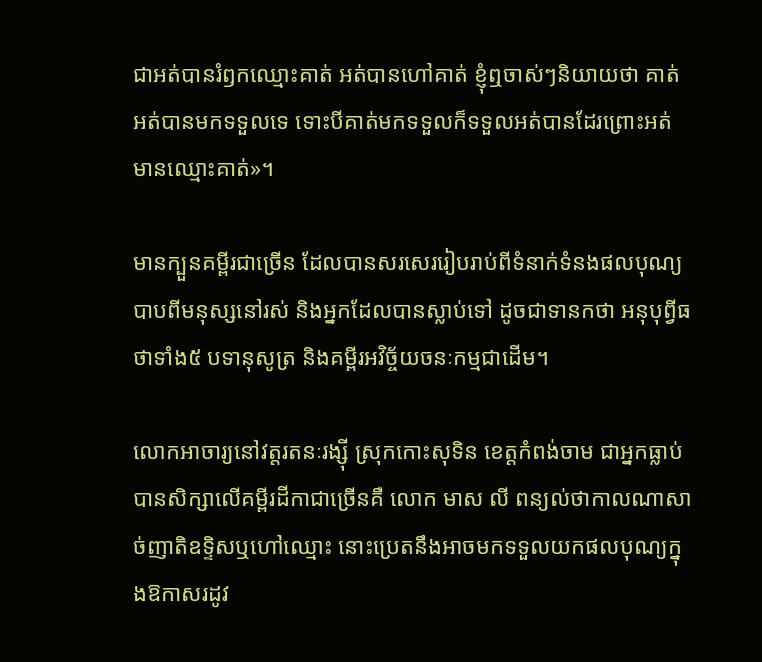ជាអត់បានរំឭកឈ្មោះគាត់ អត់បានហៅគាត់ ខ្ញុំឮចាស់ៗនិយាយថា គាត់អត់បានមកទទួលទេ ទោះបីគាត់មកទទួលក៏ទទួលអត់បានដែរព្រោះអត់មានឈ្មោះគាត់»។

មានក្បួនគម្ពីរជាច្រើន ដែលបានសរសេររៀបរាប់ពីទំនាក់ទំនងផលបុណ្យបាបពីមនុស្សនៅរស់ និងអ្នកដែលបានស្លាប់ទៅ ដូចជាទានកថា អនុបុព្វីធថាទាំង៥ បទានុសូត្រ និងគម្ពីរអវិច្ច័យចនៈកម្មជាដើម។

លោកអាចារ្យនៅវត្តរតនៈរង្ស៊ី ស្រុកកោះសុទិន ខេត្តកំពង់ចាម ជាអ្នកធ្លាប់បានសិក្សាលើគម្ពីរដីកាជាច្រើនគឺ លោក មាស លី ពន្យល់ថាកាលណាសាច់ញាតិឧទ្ទិសឬហៅឈ្មោះ នោះប្រេតនឹងអាចមកទទួលយកផលបុណ្យក្នុងឱកាសរដូវ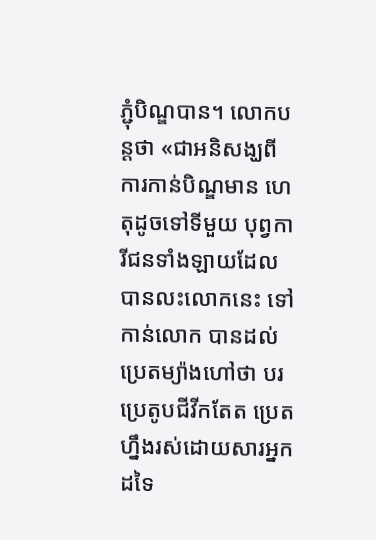ភ្ជុំបិណ្ឌបាន។ លោកបន្តថា «ជាអនិសង្ឃពីការកាន់បិណ្ឌមាន ហេតុដូចទៅទីមួយ បុព្វការីជនទាំងឡាយដែលបានលះលោកនេះ ទៅកាន់លោក បានដល់ប្រេតម្យ៉ាងហៅថា បរប្រេតូបជីវីកតែត ប្រេតហ្នឹងរស់ដោយសារអ្នកដទៃ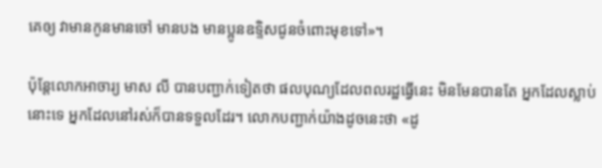គេឲ្យ វាមានកូនមានចៅ មានបង មានប្អូនឧទ្ទិសជូនចំពោះមុខទៅ»។

ប៉ុន្តែលោកអាចារ្យ មាស លី បានបញ្ជាក់ទៀតថា ផលបុណ្យដែលពលរដ្ឋធ្វើនេះ មិនមែនបានតែ អ្នកដែលស្លាប់នោះទេ អ្នកដែលនៅរស់ក៏បានទទួលដែរ។ លោកបញ្ជាក់យ៉ាងដូចនេះថា «ដូ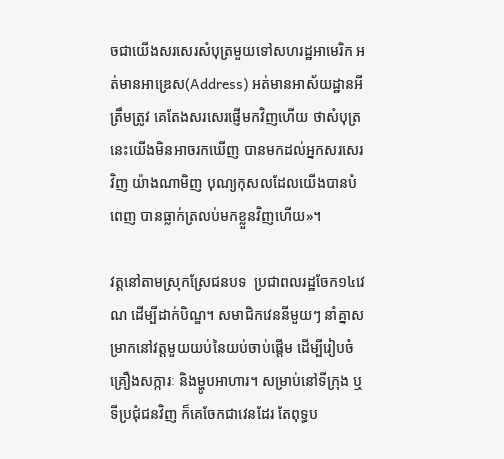ចជាយើងសរសេរសំបុត្រមួយទៅសហរដ្ឋអាមេរិក អត់មានអាឌ្រេស(Address) អត់មានអាស័យដ្ឋានអីត្រឹមត្រូវ គេតែងសរសេរផ្ញើមកវិញហើយ ថាសំបុត្រនេះយើងមិនអាចរកឃើញ បានមកដល់អ្នកសរសេរវិញ យ៉ាងណាមិញ បុណ្យកុសលដែលយើងបានបំពេញ បានធ្លាក់ត្រលប់មកខ្លួនវិញហើយ»។

វត្តនៅតាមស្រុកស្រែជនបទ  ប្រជាពលរដ្ឋចែក១៤វេណ ដើម្បីដាក់បិណ្ឌ។ សមាជិកវេននីមួយៗ នាំគ្នាសម្រាកនៅវត្តមួយយប់នៃយប់ចាប់ផ្តើម ដើម្បីរៀបចំគ្រឿងសក្ការៈ និងម្ហូបអាហារ។ សម្រាប់នៅទីក្រុង ឬទីប្រជុំជនវិញ ក៏គេចែកជាវេនដែរ តែពុទ្ធប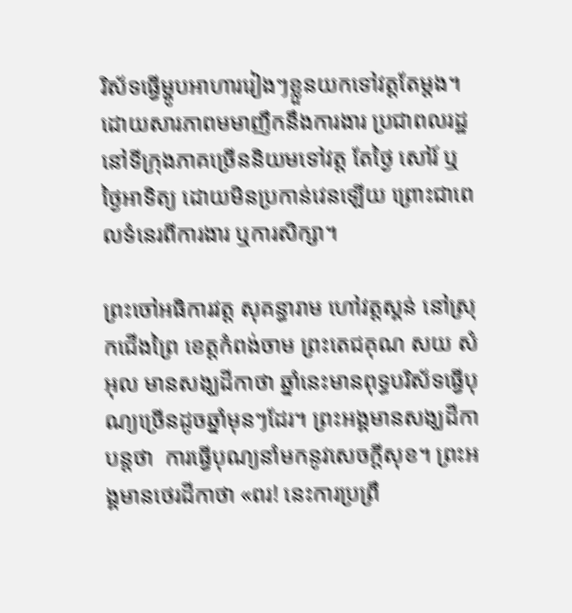រិស័ទធ្វើម្ហូបអាហាររៀងៗខ្លួនយកទៅវត្តតែម្តង។ ដោយសារភាពមមាញឹកនឹងការងារ ប្រជាពលរដ្ឋនៅទីក្រុងភាគច្រើននិយមទៅវត្ត តែថ្ងៃ សៅរ៍ ឬថ្ងៃអាទិត្យ ដោយមិនប្រកាន់វេនឡើយ ព្រោះជាពេលទំនេរពីការងារ ឬការសិក្សា។

ព្រះចៅអធិការវត្ត សុគន្ធារាម ហៅវត្តស្គន់ នៅស្រុកជើងព្រៃ ខេត្តកំពង់ចាម ព្រះតេជគុណ សយ សំអុល មានសង្ឃដីកាថា ឆ្នាំនេះមានពុទ្ធបរិស័ទធ្វើបុណ្យច្រើនដូចឆ្នាំមុនៗដែរ។ ព្រះអង្គមានសង្ឃដីកាបន្តថា  ការធ្វើបុណ្យនាំមកនូវសេចក្តីសុខ។ ព្រះអង្គមានថេរដីកាថា «ពរ! នេះការប្រព្រឹ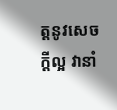ត្តនូវសេចក្តីល្អ វានាំ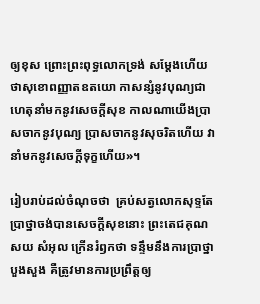ឲ្យខុស ព្រោះព្រះពុទ្ធលោកទ្រង់ សម្តែងហើយ ថាសុខោពញ្ញាតឧតយោ កាសន្សំនូវបុណ្យជាហេតុនាំមកនូវសេចក្តីសុខ កាលណាយើងប្រាសចាកនូវបុណ្យ ប្រាសចាកនូវសុចរិតហើយ វានាំមកនូវសេចក្តីទុក្ខហើយ»។

រៀបរាប់ដល់ចំណុចថា  គ្រប់សត្វលោកសុទ្ទតែប្រាថ្នាចង់បានសេចក្តីសុខនោះ ព្រះតេជគុណ សយ សំអុល ក្រើនរំឭកថា ទន្ទឹមនឹងការប្រាថ្នាបួងសួង គឺត្រូវមានការប្រព្រឹត្តឲ្យ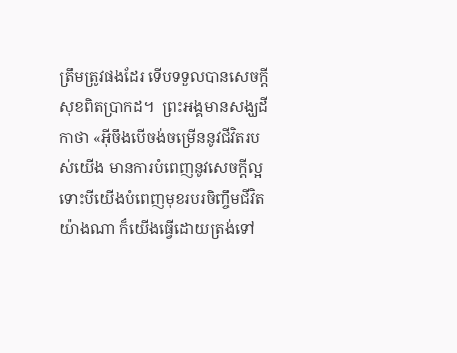ត្រឹមត្រូវផងដែរ ទើបទទួលបានសេចក្តីសុខពិតប្រាកដ។  ព្រះអង្គមានសង្ឃដីកាថា «អ៊ីចឹងបើចង់ចម្រើននូវជីវិតរបស់យើង មានការបំពេញនូវសេចក្តីល្អ ទោះបីយើងបំពេញមុខរបរចិញ្ចឹមជីវិតយ៉ាងណា ក៏យើងធ្វើដោយត្រង់ទៅ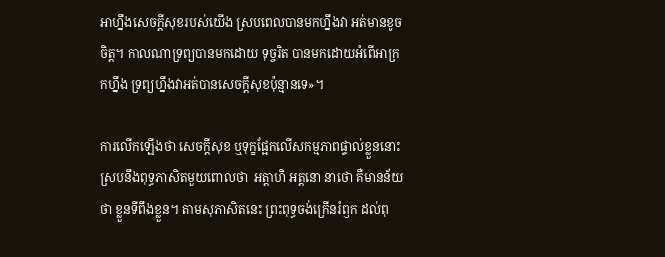អាហ្នឹងសេចក្តីសុខរបស់យើង ស្របពេលបានមកហ្នឹងវា អត់មានខូចចិត្ត។ កាលណាទ្រព្យបានមកដោយ ទុច្ចរិត បានមកដោយអំពើអាក្រកហ្នឹង ទ្រព្យហ្នឹងវាអត់បានសេចក្តីសុខប៉ុន្មានទេ»។

ការលើកឡើងថា សេចក្តីសុខ ឬទុក្ខផ្អែកលើសកម្មភាពផ្ទាល់ខ្លួននោះ ស្របនឹងពុទ្ធភាសិតមួយពោលថា  អត្តាហិ អត្តនោ នាថោ គឺមានន័យថា ខ្លួនទីពឹងខ្លួន។ តាមសុភាសិតនេះ ព្រះពុទ្ធចង់ក្រើនរំឭក ដល់ពុ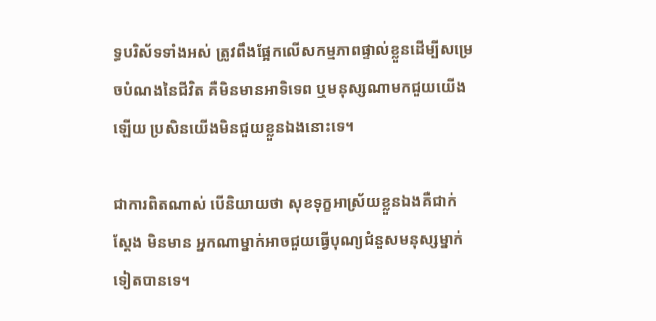ទ្ធបរិស័ទទាំងអស់ ត្រូវពឹងផ្អែកលើសកម្មភាពផ្ទាល់ខ្លួនដើម្បីសម្រេចបំណងនៃជីវិត គឺមិនមានអាទិទេព ឬមនុស្សណាមកជួយយើងឡើយ ប្រសិនយើងមិនជួយខ្លួនឯងនោះទេ។

ជាការពិតណាស់ បើនិយាយថា សុខទុក្ខអាស្រ័យខ្លួនឯងគឺជាក់ស្តែង មិនមាន អ្នកណាម្នាក់អាចជួយធ្វើបុណ្យជំនួសមនុស្សម្នាក់ទៀតបានទេ។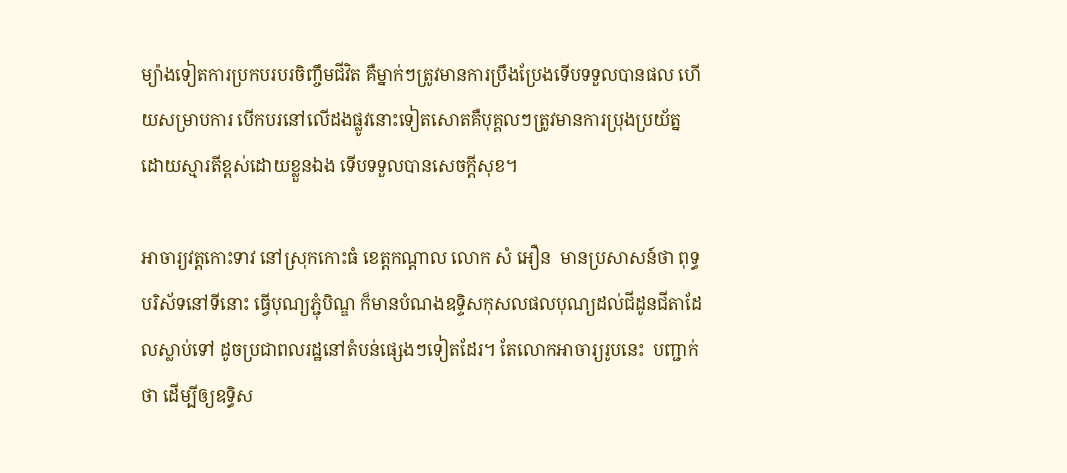ម្យ៉ាងទៀតការប្រកបរបរចិញ្ចឹមជីវិត គឺម្នាក់ៗត្រូវមានការប្រឹងប្រែងទើបទទួលបានផល ហើយសម្រាបការ បើកបរនៅលើដងផ្លូវនោះទៀតសោតគឺបុគ្គលៗត្រូវមានការប្រុងប្រយ័ត្ន ដោយស្មារតីខ្ពស់ដោយខ្លួនឯង ទើបទទួលបានសេចក្តីសុខ។

អាចារ្យវត្តកោះទាវ នៅស្រុកកោះធំ ខេត្តកណ្តាល លោក សំ អឿន  មានប្រសាសន៍ថា ពុទ្ធបរិស័ទនៅទីនោះ ធ្វើបុណ្យភ្ជុំបិណ្ឌ ក៏មានបំណងឧទ្ទិសកុសលផលបុណ្យដល់ជីដូនជីតាដែលស្លាប់ទៅ ដូចប្រជាពលរដ្ឋនៅតំបន់ផ្សេងៗទៀតដែរ។ តែលោកអាចារ្យរូបនេះ  បញ្ជាក់ថា ដើម្បីឲ្យឧទ្ធិស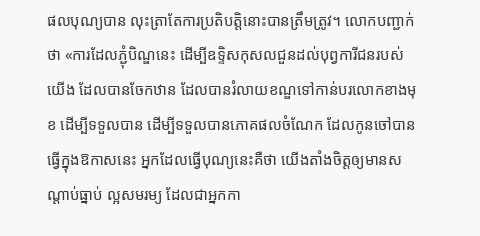ផលបុណ្យបាន លុះត្រាតែការប្រតិបត្តិនោះបានត្រឹមត្រូវ។ លោកបញ្ជាក់ថា «ការដែលភ្ជុំបិណ្ឌនេះ ដើម្បីឧទ្ទិសកុសលជួនដល់បុព្វការីជនរបស់យើង ដែលបានចែកឋាន ដែលបានរំលាយខណ្ឌទៅកាន់បរលោកខាងមុខ ដើម្បីទទួលបាន ដើម្បីទទួលបានភោគផលចំណែក ដែលកូនចៅបានធ្វើក្នុងឱកាសនេះ អ្នកដែលធ្វើបុណ្យនេះគឺថា យើងតាំងចិត្តឲ្យមានសណ្តាប់ធ្នាប់ ល្អសមរម្យ ដែលជាអ្នកកា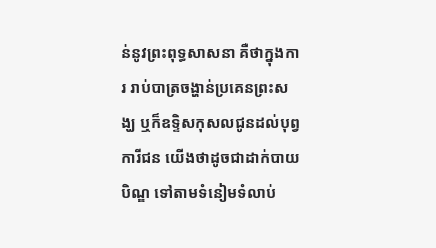ន់នូវព្រះពុទ្ធសាសនា គឺថាក្នុងការ រាប់បាត្រចង្ហាន់ប្រគេនព្រះសង្ឃ ឬក៏ឧទ្ទិសកុសលជូនដល់បុព្វការីជន យើងថាដូចជាដាក់បាយបិណ្ឌ ទៅតាមទំនៀមទំលាប់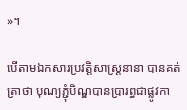»។

បើតាមឯកសារប្រវត្តិសាស្ត្រនានា បានគត់ត្រាថា បុណ្យភ្ជុំបិណ្ឌបានប្រារព្ធជាផ្លូវកា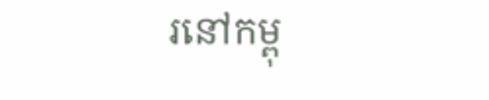រនៅកម្ពុ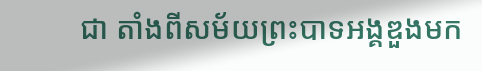ជា តាំងពីសម័យព្រះបាទអង្គឌួងមក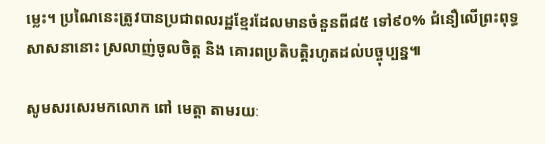ម្លេះ។ ប្រណៃនេះត្រូវបានប្រជាពលរដ្ឋខ្មែរដែលមានចំនួនពី៨៥ ទៅ៩០% ជំនឿលើព្រះពុទ្ធសាសនានោះ ស្រលាញ់ចូលចិត្ត និង គោរពប្រតិបត្តិរហូតដល់បច្ចុប្បន្ន៕

សូមសរសេរមកលោក ពៅ មេត្តា តាមរយៈ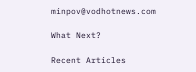minpov@vodhotnews.com

What Next?

Recent Articles